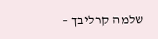שלמה קרליבך –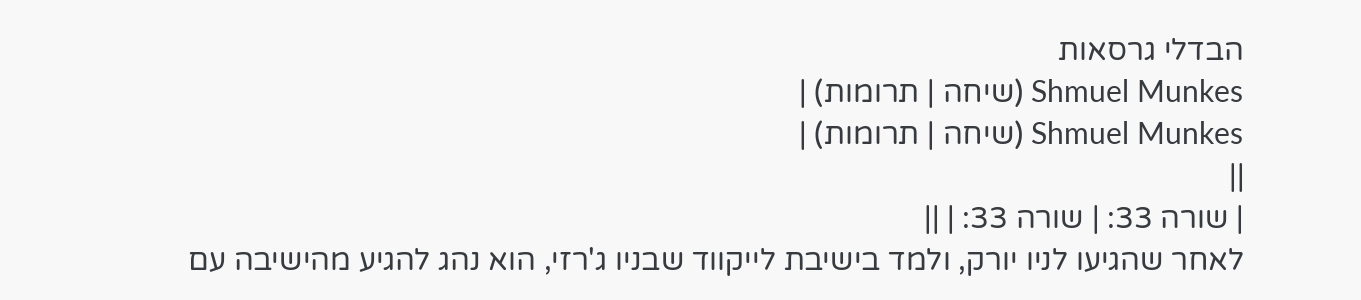הבדלי גרסאות
Shmuel Munkes (שיחה | תרומות) |
Shmuel Munkes (שיחה | תרומות) |
||
| שורה 33: | שורה 33: | ||
לאחר שהגיעו לניו יורק, ולמד בישיבת לייקווד שבניו ג'רזי, הוא נהג להגיע מהישיבה עם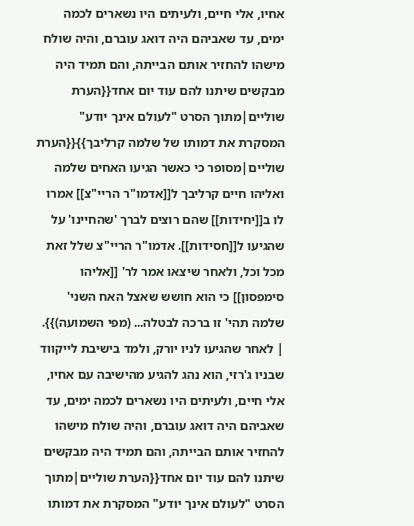אחיו, אלי חיים, ולעיתים היו נשארים לכמה ימים, עד שאביהם היה דואג עוברם, והיה שולח מישהו להחזיר אותם הבייתה, והם תמיד היה מבקשים שיתנו להם עוד יום אחד{{הערת שוליים|מתוך הסרט "לעולם אינך יודע" המסקרת את דמותו של שלמה קרליבך}}{{הערת שוליים|מסופר כי כאשר הגיעו האחים שלמה ואליהו חיים קרליבך ל[[אדמו"ר הריי"צ]] אמרו לו ב[[יחידות]] שהם רוצים לברך 'שהחיינו' על שהגיעו ל[[חסידות]]. אדמו"ר הריי"צ שלל זאת מכל וכל, ולאחר שיצאו אמר לר' [[אליהו סימפסון]] כי הוא חושש שאצל האח השני' שלמה תהי' זו ברכה לבטלה... (מפי השמועה)}}. | לאחר שהגיעו לניו יורק, ולמד בישיבת לייקווד שבניו ג'רזי, הוא נהג להגיע מהישיבה עם אחיו, אלי חיים, ולעיתים היו נשארים לכמה ימים, עד שאביהם היה דואג עוברם, והיה שולח מישהו להחזיר אותם הבייתה, והם תמיד היה מבקשים שיתנו להם עוד יום אחד{{הערת שוליים|מתוך הסרט "לעולם אינך יודע" המסקרת את דמותו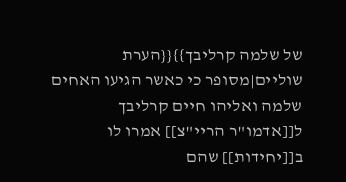של שלמה קרליבך}}{{הערת שוליים|מסופר כי כאשר הגיעו האחים שלמה ואליהו חיים קרליבך ל[[אדמו"ר הריי"צ]] אמרו לו ב[[יחידות]] שהם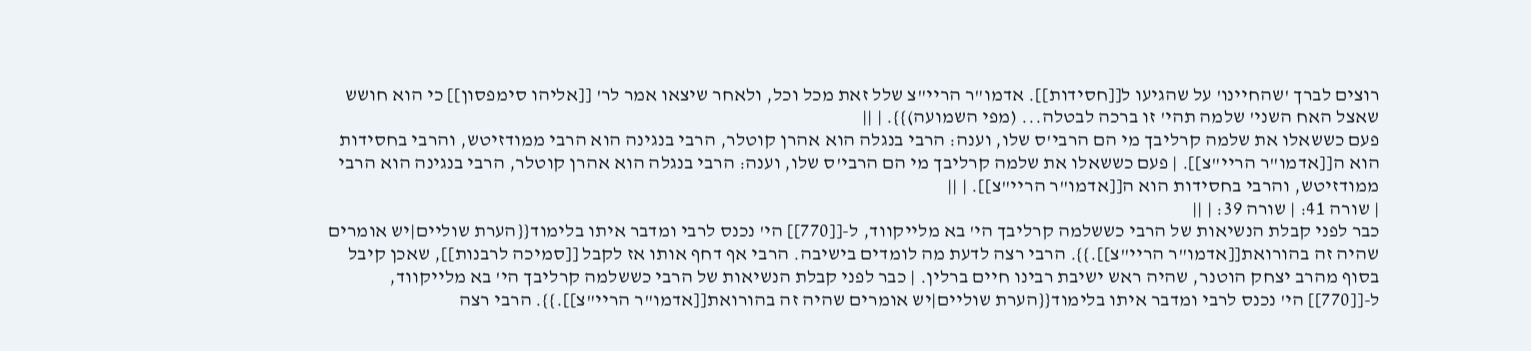רוצים לברך 'שהחיינו' על שהגיעו ל[[חסידות]]. אדמו"ר הריי"צ שלל זאת מכל וכל, ולאחר שיצאו אמר לר' [[אליהו סימפסון]] כי הוא חושש שאצל האח השני' שלמה תהי' זו ברכה לבטלה... (מפי השמועה)}}. | ||
פעם כששאלו את שלמה קרליבך מי הם הרבי'ס שלו, וענה: הרבי בנגלה הוא אהרן קוטלר, הרבי בנגינה הוא הרבי ממודזיטש, והרבי בחסידות הוא ה[[אדמו"ר הריי"צ]]. | פעם כששאלו את שלמה קרליבך מי הם הרבי'ס שלו, וענה: הרבי בנגלה הוא אהרן קוטלר, הרבי בנגינה הוא הרבי ממודזיטש, והרבי בחסידות הוא ה[[אדמו"ר הריי"צ]]. | ||
| שורה 41: | שורה 39: | ||
כבר לפני קבלת הנשיאות של הרבי כששלמה קרליבך הי' בא מלייקווד, ל-[[770]] הי' נכנס לרבי ומדבר איתו בלימוד{{הערת שוליים|יש אומרים שהיה זה בהורואת[[אדמו"ר הריי"צ]].}}. הרבי רצה לדעת מה לומדים בישיבה. הרבי אף דחף אותו אז לקבל [[סמיכה לרבנות]], שאכן קיבל בסוף מהרב יצחק הוטנר, שהיה ראש ישיבת רבינו חיים ברלין. | כבר לפני קבלת הנשיאות של הרבי כששלמה קרליבך הי' בא מלייקווד, ל-[[770]] הי' נכנס לרבי ומדבר איתו בלימוד{{הערת שוליים|יש אומרים שהיה זה בהורואת[[אדמו"ר הריי"צ]].}}. הרבי רצה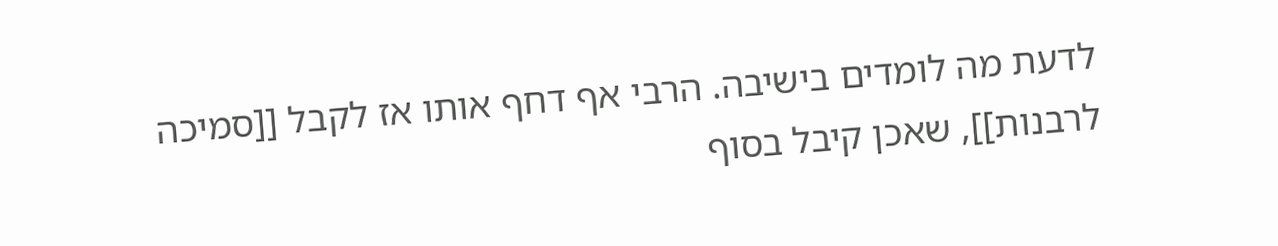לדעת מה לומדים בישיבה. הרבי אף דחף אותו אז לקבל [[סמיכה לרבנות]], שאכן קיבל בסוף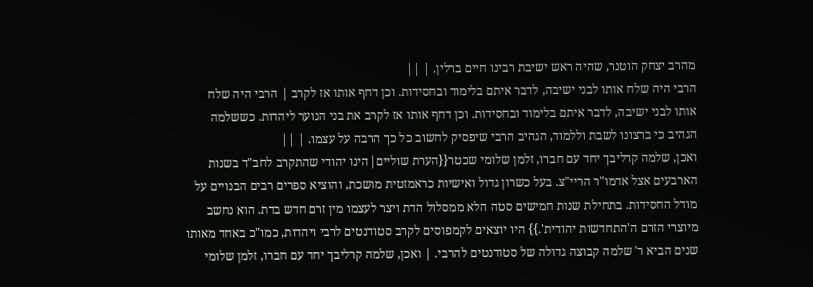מהרב יצחק הוטנר, שהיה ראש ישיבת רבינו חיים ברלין. | ||
הרבי היה שלח אותו לבני ישיבה, לדבר איתם בלימוד ובחסידות. וכן דחף אותו אז לקרב | הרבי היה שלח אותו לבני ישיבה, לדבר איתם בלימוד ובחסידות. וכן דחף אותו אז לקרב את בני הנוער ליהדות. כששלמה הגהיב כי ברצונו לשבת וללמוד, הגהיב הרבי שיפסיק לחשוב כל כך הרבה על עצמו. | ||
ואכן, שלמה קרליבך יחד עם חברו, זלמן שלומי שכטר{{הערת שוליים|הינו יהודי שהתקרב לחב"ד בשנות הארבעים אצל אדמו"ר הריי"צ. בעל כשרון גדול ואישיות כראמזטית מושכת, והוציא ספרים רבים הבנויים על מודל החסידות. בתחילת שנות חמישים סטה הלא ממסלול הדת ויצר לעצמו מין זרם חדש בדת. הוא נחשב מיוצרי הזרם ה'התחדשות יהודית'.}} היו יוצאים לקמפוסים לקרב סטודנטים לרבי ויהדות, כמו"כ באחד מאותו שנים הביא ר' שלמה קבוצה גדולה של סטודנטים להרבי. | ואכן, שלמה קרליבך יחד עם חברו, זלמן שלומי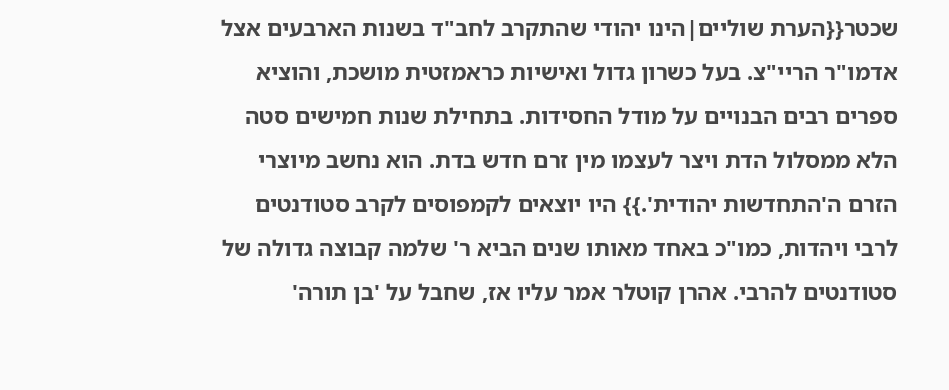שכטר{{הערת שוליים|הינו יהודי שהתקרב לחב"ד בשנות הארבעים אצל אדמו"ר הריי"צ. בעל כשרון גדול ואישיות כראמזטית מושכת, והוציא ספרים רבים הבנויים על מודל החסידות. בתחילת שנות חמישים סטה הלא ממסלול הדת ויצר לעצמו מין זרם חדש בדת. הוא נחשב מיוצרי הזרם ה'התחדשות יהודית'.}} היו יוצאים לקמפוסים לקרב סטודנטים לרבי ויהדות, כמו"כ באחד מאותו שנים הביא ר' שלמה קבוצה גדולה של סטודנטים להרבי. אהרן קוטלר אמר עליו אז, שחבל על 'בן תורה'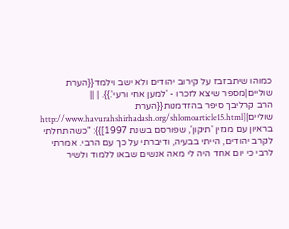כמוהו שיתבזבז על קירוב יהודים ולא ישב וילמד{{הערת שוליים|מספר שיצא לזכרו - 'למען אחי ורעי'.}}. | ||
הרב קרליבך סיפר בהזדמנות{{הערת שוליים|[http://www.havurahshirhadash.org/shlomoarticle15.html בראיון עם מגזין 'תיקון', שפורסם בשנת 1997]}}: "כשהתחלתי לקרב יהודים, הייתי בבעיה, ודיברתי על כך עם הרבי. אמרתי לרבי כי יום אחד היה לי מאה אנשים שבאו ללמוד ולשיר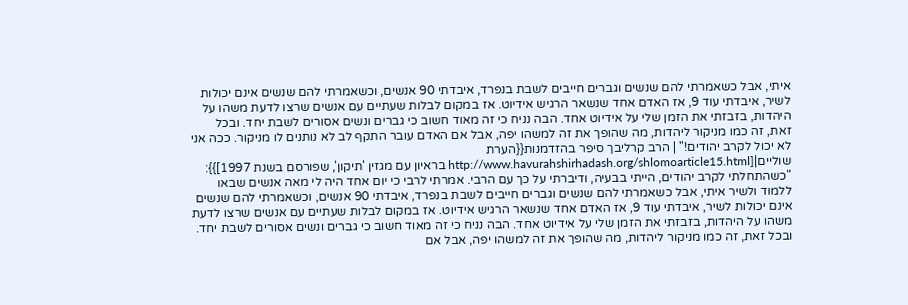איתי, אבל כשאמרתי להם שנשים וגברים חייבים לשבת בנפרד, איבדתי 90 אנשים, וכשאמרתי להם שנשים אינם יכולות לשיר, איבדתי עוד 9, אז האדם אחד שנשאר הרגיש אידיוט. אז במקום לבלות שעתיים עם אנשים שרצו לדעת משהו על היהדות, בזבזתי את הזמן שלי על אידיוט אחד. הבה נניח כי זה מאוד חשוב כי גברים ונשים אסורים לשבת יחד. ובכל זאת, זה כמו מניקור ליהדות, מה שהופך את זה למשהו יפה, אבל אם האדם עובר התקף לב לא נותנים לו מניקור. ככה אני לא יכול לקרב יהודים!" | הרב קרליבך סיפר בהזדמנות{{הערת שוליים|[http://www.havurahshirhadash.org/shlomoarticle15.html בראיון עם מגזין 'תיקון', שפורסם בשנת 1997]}}: "כשהתחלתי לקרב יהודים, הייתי בבעיה, ודיברתי על כך עם הרבי. אמרתי לרבי כי יום אחד היה לי מאה אנשים שבאו ללמוד ולשיר איתי, אבל כשאמרתי להם שנשים וגברים חייבים לשבת בנפרד, איבדתי 90 אנשים, וכשאמרתי להם שנשים אינם יכולות לשיר, איבדתי עוד 9, אז האדם אחד שנשאר הרגיש אידיוט. אז במקום לבלות שעתיים עם אנשים שרצו לדעת משהו על היהדות, בזבזתי את הזמן שלי על אידיוט אחד. הבה נניח כי זה מאוד חשוב כי גברים ונשים אסורים לשבת יחד. ובכל זאת, זה כמו מניקור ליהדות, מה שהופך את זה למשהו יפה, אבל אם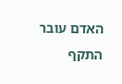האדם עובר התקף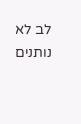לב לא נותנים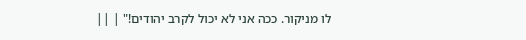לו מניקור. ככה אני לא יכול לקרב יהודים!" | ||